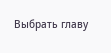Выбрать главу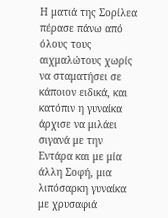Η ματιά της Σορίλεα πέρασε πάνω από όλους τους αιχμαλώτους χωρίς να σταματήσει σε κάποιον ειδικά, και κατόπιν η γυναίκα άρχισε να μιλάει σιγανά με την Εντάρα και με μία άλλη Σοφή, μια λιπόσαρκη γυναίκα με χρυσαφιά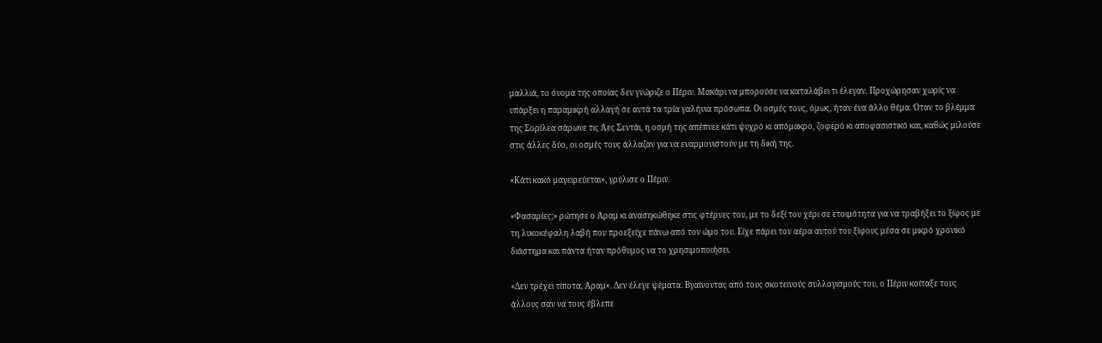μαλλιά, το όνομα της οποίας δεν γνώριζε ο Πέριν. Μακάρι να μπορούσε να καταλάβει τι έλεγαν. Προχώρησαν χωρίς να υπάρξει η παραμικρή αλλαγή σε αυτά τα τρία γαλήνια πρόσωπα. Οι οσμές τους, όμως, ήταν ένα άλλο θέμα. Όταν το βλέμμα της Σορίλεα σάρωνε τις Άες Σεντάι, η οσμή της απέπνεε κάτι ψυχρό κι απόμακρο, ζοφερό κι αποφασιστικό και, καθώς μιλούσε στις άλλες δύο, οι οσμές τους άλλαζαν για να εναρμονιστούν με τη δική της.

«Κάτι κακό μαγειρεύεται», γρύλισε ο Πέριν.

«Φασαρίες;» ρώτησε ο Άραμ κι ανασηκώθηκε στις φτέρνες του, με το δεξί του χέρι σε ετοιμότητα για να τραβήξει το ξίφος με τη λυκοκέφαλη λαβή που προεξείχε πάνω από τον ώμο του. Είχε πάρει τον αέρα αυτού του ξίφους μέσα σε μικρό χρονικό διάστημα και πάντα ήταν πρόθυμος να το χρησιμοποιήσει.

«Δεν τρέχει τίποτα, Άραμ». Δεν έλεγε ψέματα. Βγαίνοντας από τους σκοτεινούς συλλογισμούς του, ο Πέριν κοίταξε τους άλλους σαν να τους έβλεπε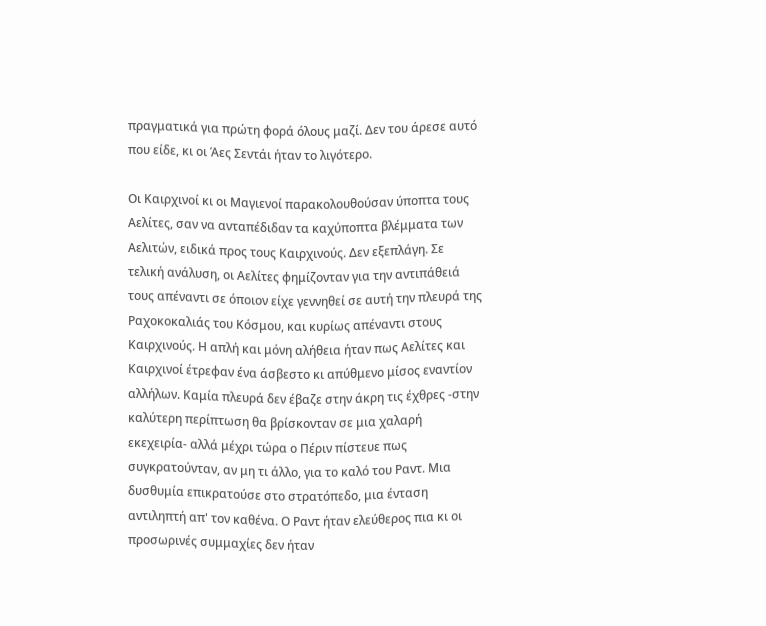πραγματικά για πρώτη φορά όλους μαζί. Δεν του άρεσε αυτό που είδε, κι οι Άες Σεντάι ήταν το λιγότερο.

Οι Καιρχινοί κι οι Μαγιενοί παρακολουθούσαν ύποπτα τους Αελίτες, σαν να ανταπέδιδαν τα καχύποπτα βλέμματα των Αελιτών, ειδικά προς τους Καιρχινούς. Δεν εξεπλάγη. Σε τελική ανάλυση, οι Αελίτες φημίζονταν για την αντιπάθειά τους απέναντι σε όποιον είχε γεννηθεί σε αυτή την πλευρά της Ραχοκοκαλιάς του Κόσμου, και κυρίως απέναντι στους Καιρχινούς. Η απλή και μόνη αλήθεια ήταν πως Αελίτες και Καιρχινοί έτρεφαν ένα άσβεστο κι απύθμενο μίσος εναντίον αλλήλων. Καμία πλευρά δεν έβαζε στην άκρη τις έχθρες -στην καλύτερη περίπτωση θα βρίσκονταν σε μια χαλαρή εκεχειρία- αλλά μέχρι τώρα ο Πέριν πίστευε πως συγκρατούνταν, αν μη τι άλλο, για το καλό του Ραντ. Μια δυσθυμία επικρατούσε στο στρατόπεδο, μια ένταση αντιληπτή απ' τον καθένα. Ο Ραντ ήταν ελεύθερος πια κι οι προσωρινές συμμαχίες δεν ήταν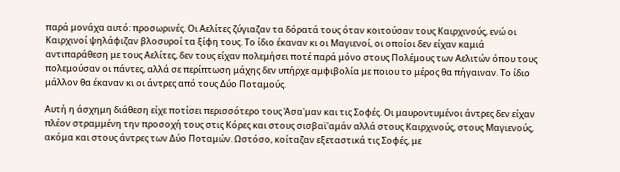παρά μονάχα αυτό: προσωρινές. Οι Αελίτες ζύγιαζαν τα δόρατά τους όταν κοιτούσαν τους Καιρχινούς, ενώ οι Καιρχινοί ψηλάφιζαν βλοσυροί τα ξίφη τους. Το ίδιο έκαναν κι οι Μαγιενοί, οι οποίοι δεν είχαν καμιά αντιπαράθεση με τους Αελίτες, δεν τους είχαν πολεμήσει ποτέ παρά μόνο στους Πολέμους των Αελιτών όπου τους πολεμούσαν οι πάντες, αλλά σε περίπτωση μάχης δεν υπήρχε αμφιβολία με ποιου το μέρος θα πήγαιναν. Το ίδιο μάλλον θα έκαναν κι οι άντρες από τους Δύο Ποταμούς.

Αυτή η άσχημη διάθεση είχε ποτίσει περισσότερο τους Άσα'μαν και τις Σοφές. Οι μαυροντυμένοι άντρες δεν είχαν πλέον στραμμένη την προσοχή τους στις Κόρες και στους σισβαϊ'αμάν αλλά στους Καιρχινούς, στους Μαγιενούς, ακόμα και στους άντρες των Δύο Ποταμών. Ωστόσο, κοίταζαν εξεταστικά τις Σοφές, με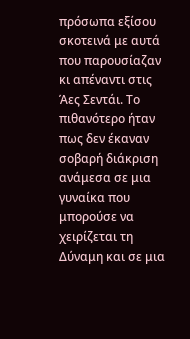πρόσωπα εξίσου σκοτεινά με αυτά που παρουσίαζαν κι απέναντι στις Άες Σεντάι. Το πιθανότερο ήταν πως δεν έκαναν σοβαρή διάκριση ανάμεσα σε μια γυναίκα που μπορούσε να χειρίζεται τη Δύναμη και σε μια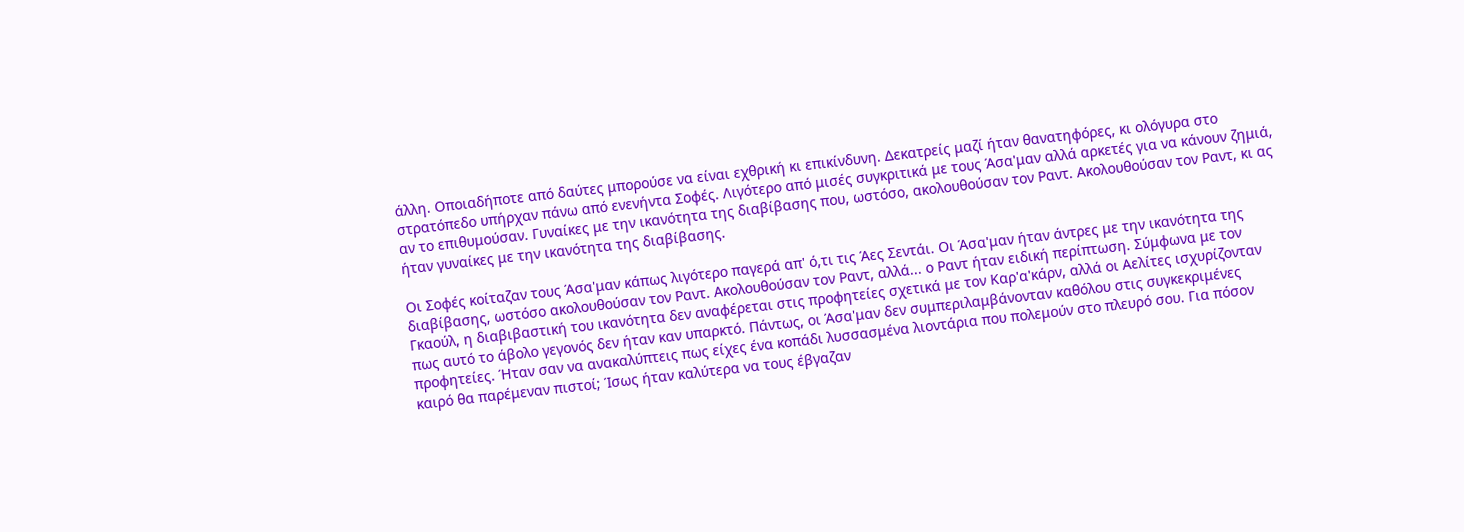άλλη. Οποιαδήποτε από δαύτες μπορούσε να είναι εχθρική κι επικίνδυνη. Δεκατρείς μαζί ήταν θανατηφόρες, κι ολόγυρα στο στρατόπεδο υπήρχαν πάνω από ενενήντα Σοφές. Λιγότερο από μισές συγκριτικά με τους Άσα'μαν αλλά αρκετές για να κάνουν ζημιά, αν το επιθυμούσαν. Γυναίκες με την ικανότητα της διαβίβασης που, ωστόσο, ακολουθούσαν τον Ραντ. Ακολουθούσαν τον Ραντ, κι ας ήταν γυναίκες με την ικανότητα της διαβίβασης.

Οι Σοφές κοίταζαν τους Άσα'μαν κάπως λιγότερο παγερά απ' ό,τι τις Άες Σεντάι. Οι Άσα'μαν ήταν άντρες με την ικανότητα της διαβίβασης, ωστόσο ακολουθούσαν τον Ραντ. Ακολουθούσαν τον Ραντ, αλλά... ο Ραντ ήταν ειδική περίπτωση. Σύμφωνα με τον Γκαούλ, η διαβιβαστική του ικανότητα δεν αναφέρεται στις προφητείες σχετικά με τον Καρ'α'κάρν, αλλά οι Αελίτες ισχυρίζονταν πως αυτό το άβολο γεγονός δεν ήταν καν υπαρκτό. Πάντως, οι Άσα'μαν δεν συμπεριλαμβάνονταν καθόλου στις συγκεκριμένες προφητείες. Ήταν σαν να ανακαλύπτεις πως είχες ένα κοπάδι λυσσασμένα λιοντάρια που πολεμούν στο πλευρό σου. Για πόσον καιρό θα παρέμεναν πιστοί; Ίσως ήταν καλύτερα να τους έβγαζαν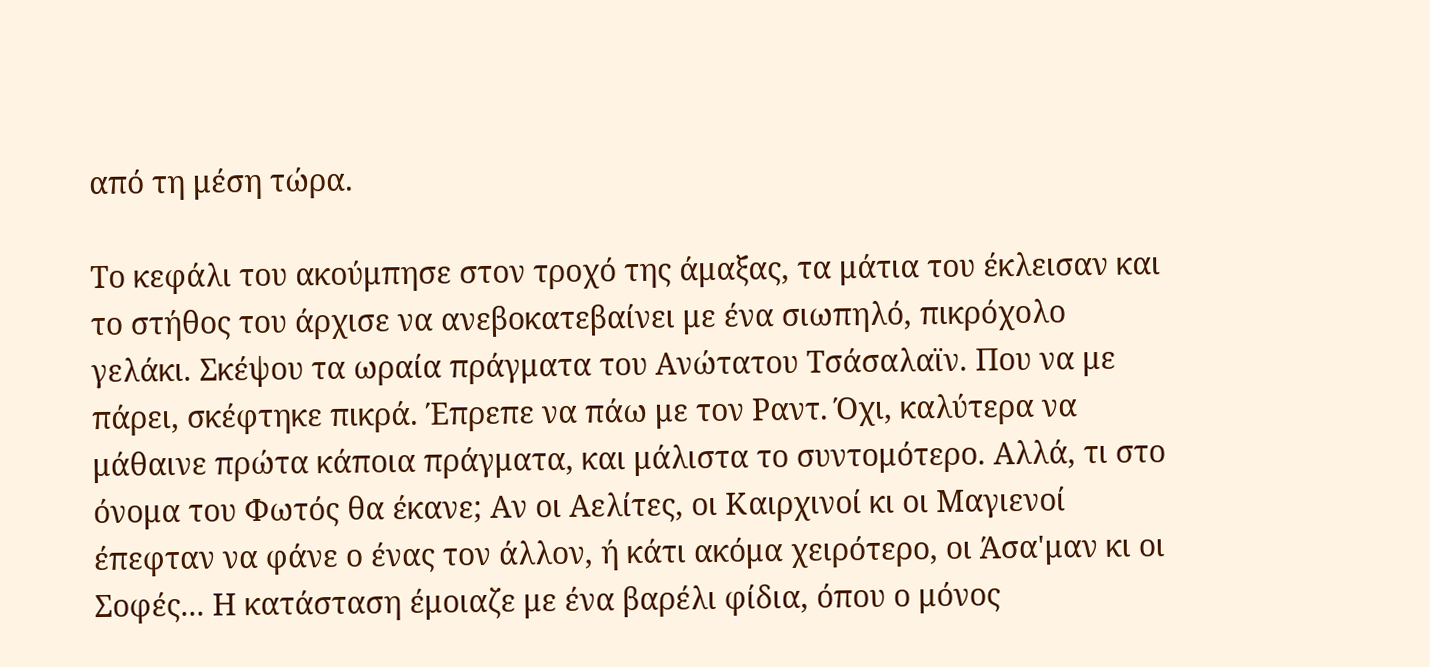από τη μέση τώρα.

Το κεφάλι του ακούμπησε στον τροχό της άμαξας, τα μάτια του έκλεισαν και το στήθος του άρχισε να ανεβοκατεβαίνει με ένα σιωπηλό, πικρόχολο γελάκι. Σκέψου τα ωραία πράγματα του Ανώτατου Τσάσαλαϊν. Που να με πάρει, σκέφτηκε πικρά. Έπρεπε να πάω με τον Ραντ. Όχι, καλύτερα να μάθαινε πρώτα κάποια πράγματα, και μάλιστα το συντομότερο. Αλλά, τι στο όνομα του Φωτός θα έκανε; Αν οι Αελίτες, οι Καιρχινοί κι οι Μαγιενοί έπεφταν να φάνε ο ένας τον άλλον, ή κάτι ακόμα χειρότερο, οι Άσα'μαν κι οι Σοφές... Η κατάσταση έμοιαζε με ένα βαρέλι φίδια, όπου ο μόνος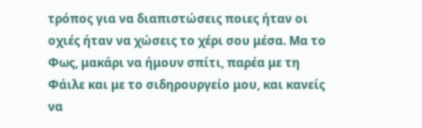τρόπος για να διαπιστώσεις ποιες ήταν οι οχιές ήταν να χώσεις το χέρι σου μέσα. Μα το Φως, μακάρι να ήμουν σπίτι, παρέα με τη Φάιλε και με το σιδηρουργείο μου, και κανείς να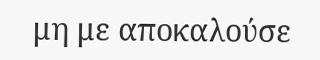μη με αποκαλούσε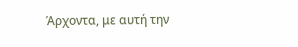Άρχοντα, με αυτή την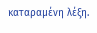καταραμένη λέξη.